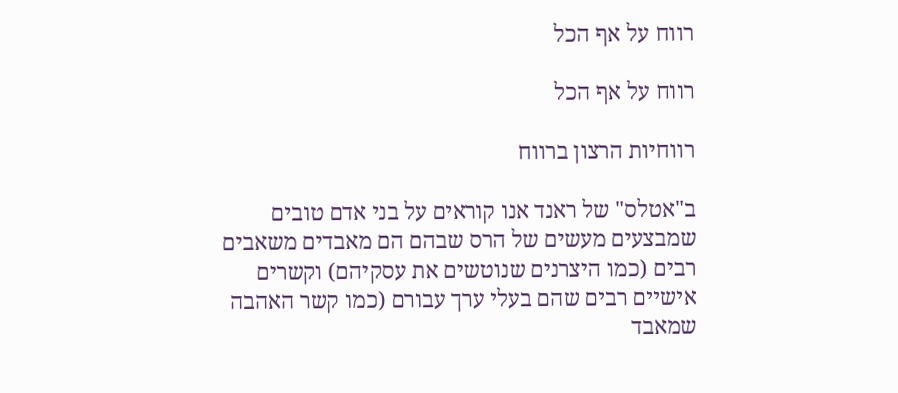רווח על אף הכל

רווח על אף הכל

רווחיות הרצון ברווח

ב"אטלס" של ראנד אנו קוראים על בני אדם טובים שמבצעים מעשים של הרס שבהם הם מאבדים משאבים רבים (כמו היצרנים שנוטשים את עסקיהם) וקשרים אישיים רבים שהם בעלי ערך עבורם (כמו קשר האהבה שמאבד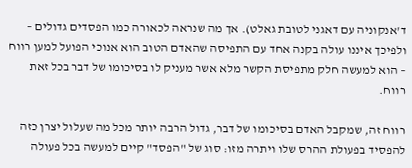ד'אנקוניה עם דאגני לטובת גאלט). אך מה שנראה לכאורה כמו הפסדים גדולים – ולפיכך איננו עולה בקנה אחד עם התפיסה שהאדם הטוב הוא אנוכי הפועל למען רווח – הוא למעשה חלק מתפיסת הקשר מלא אשר מעניק לו בסיכומו של דבר בכל זאת רווח.

רווח זה, שמקבל האדם בסיכומו של דבר, גדול הרבה יותר מכל מה שעלול יצרן כזה להפסיד בפעולת ההרס שלו ויתרה מזו: סוג של "הפסד" קיים למעשה בכל פעולה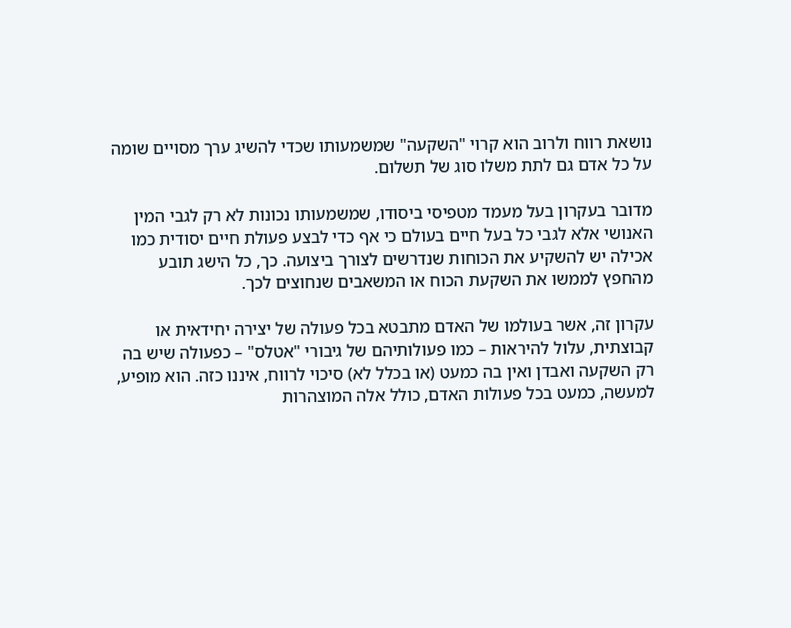נושאת רווח ולרוב הוא קרוי "השקעה" שמשמעותו שכדי להשיג ערך מסויים שומה על כל אדם גם לתת משלו סוג של תשלום.

מדובר בעקרון בעל מעמד מטפיסי ביסודו, שמשמעותו נכונות לא רק לגבי המין האנושי אלא לגבי כל בעל חיים בעולם כי אף כדי לבצע פעולת חיים יסודית כמו אכילה יש להשקיע את הכוחות שנדרשים לצורך ביצועה. כך, כל הישג תובע מהחפץ לממשו את השקעת הכוח או המשאבים שנחוצים לכך.

עקרון זה, אשר בעולמו של האדם מתבטא בכל פעולה של יצירה יחידאית או קבוצתית, עלול להיראות – כמו פעולותיהם של גיבורי "אטלס" – כפעולה שיש בה רק השקעה ואבדן ואין בה כמעט (או בכלל לא) סיכוי לרווח, איננו כזה. הוא מופיע, למעשה, כמעט בכל פעולות האדם, כולל אלה המוצהרות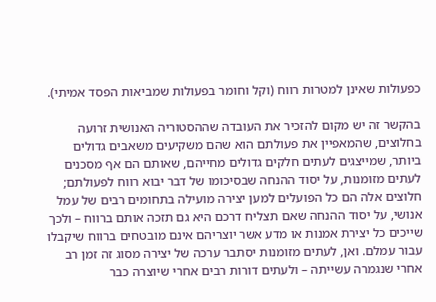כפעולות שאינן למטרות רווח (וקל וחומר בפעולות שמביאות הפסד אמיתי).

בהקשר זה יש מקום להזכיר את העובדה שההסטוריה האנושית זרועה בחלוצים, שהמאפיין את פעולתם הוא שהם משקיעים משאבים גדולים ביותר, שמייצגים לעתים חלקים גדולים מחייהם, שאותם הם אף מסכנים לעתים מזומנות, על יסוד ההנחה שבסיכומו של דבר יבוא רווח לפעולתם; חלוצים אלה הם כל הפועלים למען יצירה מועילה בתחומים רבים של עמל אנושי, על יסוד ההנחה שאם תצליח דרכם היא גם תזכה אותם ברווח – ולכך שייכים כל יצירת אמנות או מדע אשר יוצריהם אינם מובטחים ברווח שיקבלו עבור עמלם. ואן, לעתים מזומנות יסתבר ערכה של יצירה מסוג זה זמן רב אחרי שנגמרה עשייתה – ולעתים דורות רבים אחרי שיוצרה כבר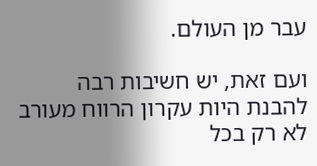עבר מן העולם.

ועם זאת, יש חשיבות רבה להבנת היות עקרון הרווח מעורב לא רק בכל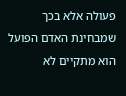פעולה אלא בכך שמבחינת האדם הפועל הוא מתקיים לא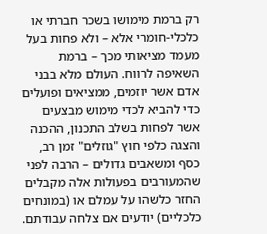רק ברמת מימושו בשכר חברתי או כלכלי-חומרי אלא – ולא פחות בעל מעמד מציאותי מכך – ברמת השאיפה לרווח. העולם מלא בבני אדם אשר יוזמים, ממציאים ופועלים כדי להביא לכדי מימוש מבצעים אשר לפחות בשלב התכנון, ההכנה והצגה כלפי חוץ "גוזלים" זמן רב, כסף ומשאבים גדולים – הרבה לפני שהמעורבים בפעולות אלה מקבלים החזר כלשהו על עמלם או (במונחים כלכליים) יודעים אם צלחה עבודתם.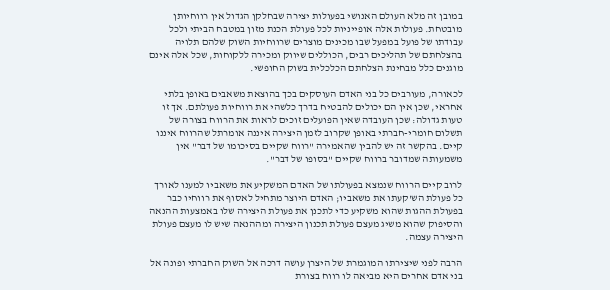במובן זה מלא העולם האנושי בפעולות יצירה שבחלקן הגדול אין רווחיותן מובטחת. פעולות אלה אופייניות לכל פעולת הכנת מזון במטבח הביתי ולכל עבודתו של פועל במפעל שבו מכינים מוצרים שרווחיות השוק שלהם תלויה בהצלחתם של תהליכים רבים, הכוללים שיווק ומכירה ללקוחות, שכל אלה אינם מוגנים כלל מבחינת הצלחתם הכלכלית בשוק החופשי.

לכאורה, מעורבים כל בני האדם העוסקים בכך בהוצאת משאבים באופן בלתי אחראי, שכן אין הם יכולים להבטיח בדרך כלשהי את רווחיות פעולתם. אך זו טעות גדולה: שכן העובדה שאין הפועלים זוכים לראות את הרווח בצורה של תשלום חומרי-חברתי באופן שקרוב לזמן היצירה איננה אומרתל שהרווח איננו קיים. בהקשר זה יש להבין שהאמירה "רווח שקיים בסיכומו של דבר" אין משמעותה שמדובר ברווח שקיים "בסופו של דבר".

לרוב קיים הרווח שנמצא בפעולתו של האדם המשקיע את משאביו למענו לאורך כל פעולת הש'קעתו את משאביו; האדם היוצר מתחיל לאסוף את רווחיו כבר בפעולת ההגות שהוא משקיע כדי לתכנן את פעולת היצירה שלו באמצעות ההנאה והסיפוק שהוא משיג מעצם פעולת תכנון היצירה ומההנאה שיש לו מעצם פעולת היצירה עצמה.

הרבה לפני שיצירתו המוגמרת של היצרן עושה דרכה אל השוק החברתי ופונה אל בני אדם אחרים היא מביאה לו רווח בצורת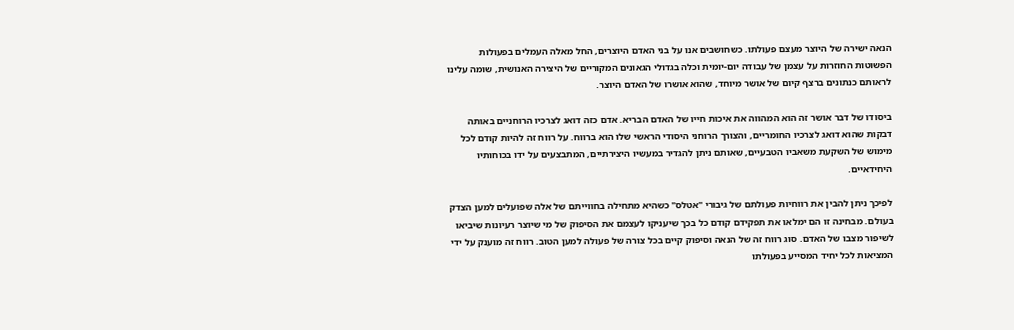הנאה ישירה של היוצר מעצם פעולתו. כשחושבים אנו על בני האדם היוצרים, החל מאלה העמלים בפעולות הפשוטות החוזרות על עצמן של עבודה יום-יומית וכלה בגדולי הגאונים המקוריים של היצירה האנושית, שומה עלינו לראותם כנתונים ברצף קיום של אושר מיוחד, שהוא אושרו של האדם היוצר.

ביסודו של דבר אושר זה הוא המהווה את איכות חייו של האדם הבריא. אדם כזה דואג לצרכיו הרוחניים באותה דבקות שהוא דואג לצרכיו החומריים, והצורך הרוחני היסודי הראשי שלו הוא ברווח. על רווח זה להיות קודם לכל מימוש של השקעת משאביו הטבעיים, שאותם ניתן להגדיר במעשיו היצירתיים, המתבצעים על ידו בכוחותיו היחידאיים.

לפיכך ניתן להבין את רווחיות פעולתם של גיבורי "אטלס" כשהיא מתחילה בחווייתם של אלה שפועלים למען הצדק בעולם. מבחינה זו הם ימלאו את תפקידם קודם כל בכך שיעניקו לעצמם את הסיפוק של מי שיוצר רעיונות שיביאו לשיפור מצבו של האדם. סוג רווח זה של הנאה וסיפוק קיים בכל צורה של פעולה למען הטוב. רווח זה מוענק על ידי המציאות לכל יחיד המסייע בפעולתו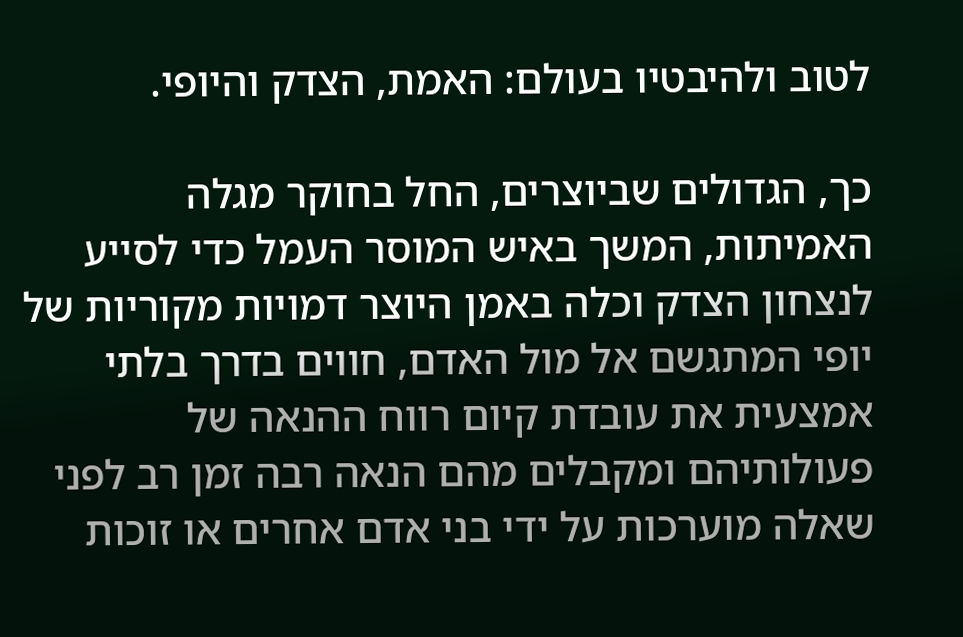לטוב ולהיבטיו בעולם: האמת, הצדק והיופי.

כך, הגדולים שביוצרים, החל בחוקר מגלה האמיתות, המשך באיש המוסר העמל כדי לסייע לנצחון הצדק וכלה באמן היוצר דמויות מקוריות של יופי המתגשם אל מול האדם, חווים בדרך בלתי אמצעית את עובדת קיום רווח ההנאה של פעולותיהם ומקבלים מהם הנאה רבה זמן רב לפני שאלה מוערכות על ידי בני אדם אחרים או זוכות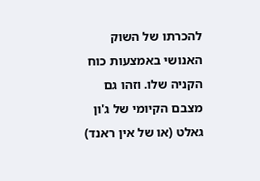להכרתו של השוק האנושי באמצעות כוח הקניה שלו. וזהו גם מצבם הקיומי של ג'ון גאלט (או של אין ראנד)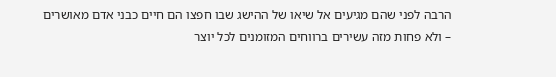הרבה לפני שהם מגיעים אל שיאו של ההישג שבו חפצו הם חיים כבני אדם מאושרים – ולא פחות מזה עשירים ברווחים המזומנים לכל יוצר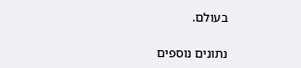בעולם.

נתונים נוספים